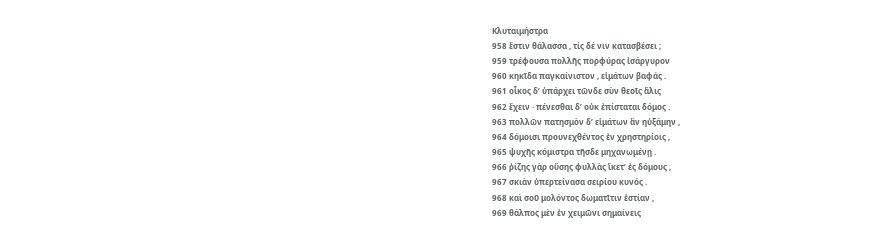Κλυταιμήστρα
958 ἔστιν θάλασσα , τίς δέ νιν κατασβέσει ;
959 τρέφουσα πολλῆς πορφύρας ἰσάργυρον
960 κηκῖδα παγκαίνιστον , εἱμάτων βαφάς .
961 οἶκος δ’ ὑπάρχει τῶνδε σὺν θεοῖς ἅλις
962 ἔχειν · πένεσθαι δ’ οὐκ ἐπίσταται δόμος .
963 πολλῶν πατησμὸν δ’ εἱμάτων ἂν ηὐξάμην ,
964 δόμοισι προυνεχθέντος ἐν χρηστηρίοις ,
965 ψυχῆς κόμιστρα τῆσδε μηχανωμένῃ .
966 ῥίζης γὰρ οὔσης φυλλὰς ἵκετ’ ἐς δόμους ,
967 σκιὰν ὑπερτείνασα σειρίου κυνός .
968 καὶ σοῦ μολόντος δωματῖτιν ἑστίαν ,
969 θάλπος μὲν ἐν χειμῶνι σημαίνεις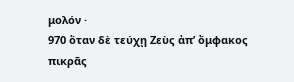μολόν ·
970 ὅταν δὲ τεύχῃ Ζεὺς ἀπ’ ὄμφακος πικρᾶς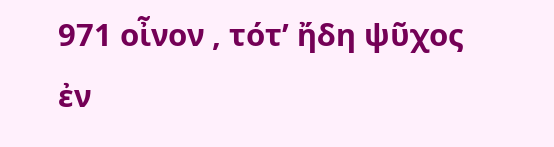971 οἶνον , τότ’ ἤδη ψῦχος ἐν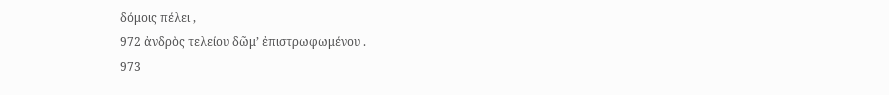δόμοις πέλει ,
972 ἀνδρὸς τελείου δῶμ’ ἐπιστρωφωμένου .
973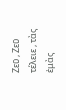Ζεῦ , Ζεῦ τέλειε , τὰς ἐμὰς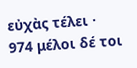εὐχὰς τέλει ·
974 μέλοι δέ τοι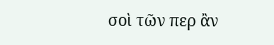σοὶ τῶν περ ἂν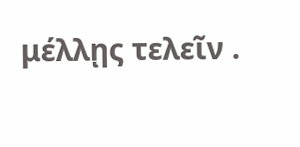μέλλῃς τελεῖν .